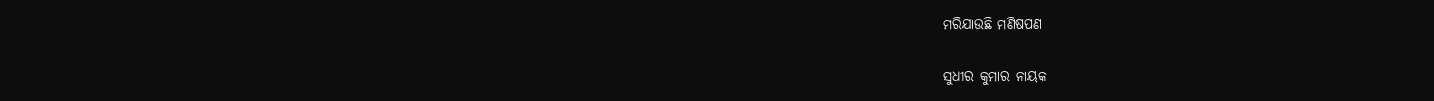ମରିଯାଉଛି ମଣିଷପଣ

ସୁଧୀର କୁମାର ନାୟକ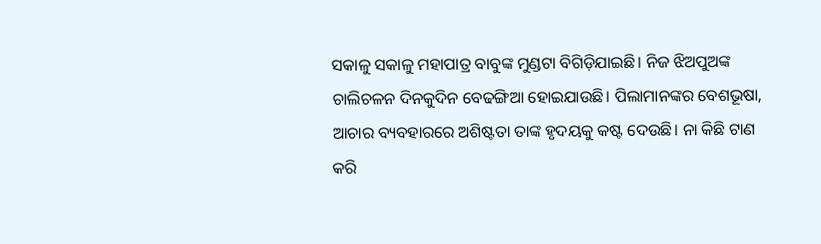ସକାଳୁ ସକାଳୁ ମହାପାତ୍ର ବାବୁଙ୍କ ମୁଣ୍ଡଟା ବିଗିଡ଼ିଯାଇଛି। ନିଜ ଝିଅପୁଅଙ୍କ ଚାଲିଚଳନ ଦିନକୁଦିନ ବେଢଙ୍ଗିଆ ହୋଇଯାଉଛି। ପିଲାମାନଙ୍କର ବେଶଭୂଷା, ଆଚାର ବ୍ୟବହାରରେ ଅଶିଷ୍ଟତା ତାଙ୍କ ହୃଦୟକୁ କଷ୍ଟ ଦେଉଛି। ନା କିଛି ଟାଣ କରି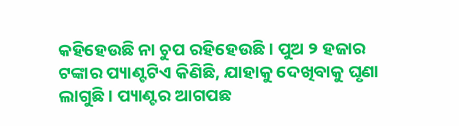କହିହେଉଛି ନା ଚୁପ ରହିହେଉଛି। ପୁଅ ୨ ହଜାର ଟଙ୍କାର ପ୍ୟାଣ୍ଟଟିଏ କିଣିଛି, ଯାହାକୁ ଦେଖିବାକୁ ଘୃଣା ଲାଗୁଛି। ପ୍ୟାଣ୍ଟର ଆଗପଛ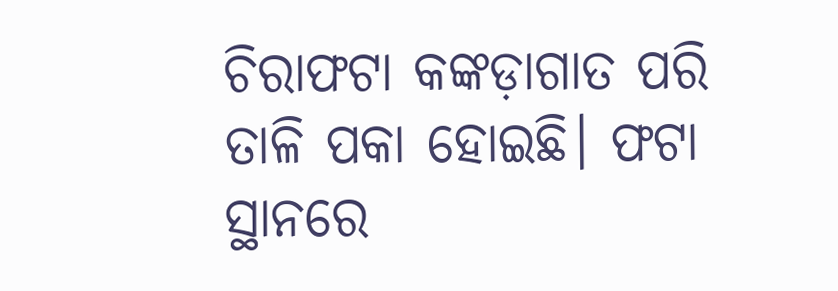ଚିରାଫଟା କଙ୍କଡ଼ାଗାତ ପରି ତାଳି ପକା ହୋଇଛି। ଫଟା ସ୍ଥାନରେ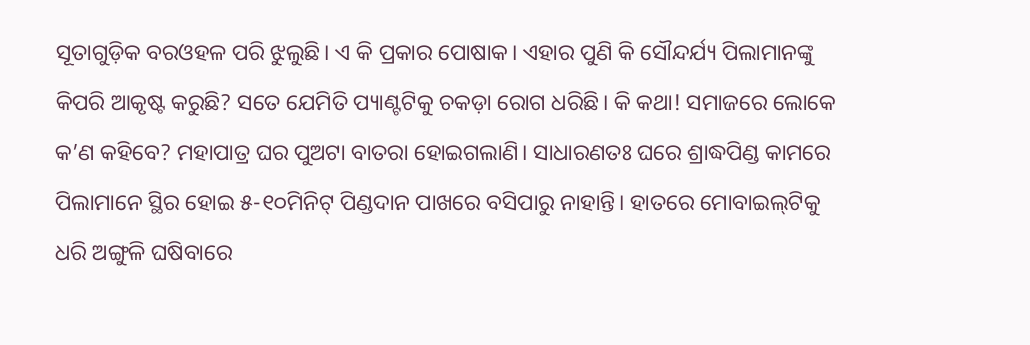ସୂତାଗୁଡ଼ିକ ବରଓହଳ ପରି ଝୁଲୁଛି। ଏ କି ପ୍ରକାର ପୋଷାକ। ଏହାର ପୁଣି କି ସୌନ୍ଦର୍ଯ୍ୟ ପିଲାମାନଙ୍କୁ କିପରି ଆକୃଷ୍ଟ କରୁଛି? ସତେ ଯେମିତି ପ୍ୟାଣ୍ଟଟିକୁ ଚକଡ଼ା ରୋଗ ଧରିଛି। କି କଥା! ସମାଜରେ ଲୋକେ କ’ଣ କହିବେ? ମହାପାତ୍ର ଘର ପୁଅଟା ବାତରା ହୋଇଗଲାଣି। ସାଧାରଣତଃ ଘରେ ଶ୍ରାଦ୍ଧପିଣ୍ଡ କାମରେ ପିଲାମାନେ ସ୍ଥିର ହୋଇ ୫-୧୦ମିନିଟ୍‌ ପିଣ୍ଡଦାନ ପାଖରେ ବସିପାରୁ ନାହାନ୍ତି। ହାତରେ ମୋବାଇଲ୍‌ଟିକୁ ଧରି ଅଙ୍ଗୁଳି ଘଷିବାରେ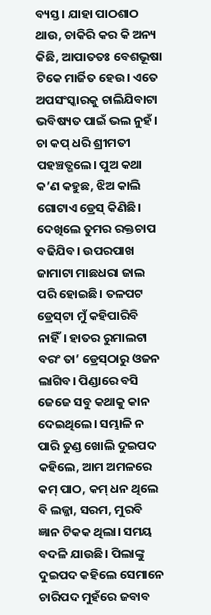ବ୍ୟସ୍ତ। ଯାହା ପାଠଶାଠ ଥାଉ, ଚାକିରି କର କି ଅନ୍ୟ କିଛି, ଆପାତତଃ ବେଶଭୂଷା ଟିକେ ମାର୍ଜିତ ହେଉ। ଏତେ ଅପସଂସ୍କାରକୁ ଚାଲିଯିବାଟା ଭବିଷ୍ୟତ ପାଇଁ ଭଲ ନୁହଁ। ଚା କପ୍‌ ଧରି ଶ୍ରୀମତୀ ପହଞ୍ଚତ୍ଗଲେ। ପୁଅ କଥା କ’ଣ କହୁଛ, ଝିଅ କାଲି ଗୋଟାଏ ଡ୍ରେସ୍‌ କିଣିଛି। ଦେଖିଲେ ତୁମର ରକ୍ତଚାପ ବଢିଯିବ। ଉପରପାଖ ଜାମାଟା ମାଛଧରା ଜାଲ ପରି ହୋଇଛି। ତଳପଟ ଡ୍ରେସ୍‌ଟା ମୁଁ କହିପାରିବି ନାହିଁ। ହାତର ରୁମାଲଟା ବରଂ ତା’ ଡ୍ରେସ୍‌ଠାରୁ ଓଜନ ଲାଗିବ। ପିଣ୍ଡାରେ ବସି ଜେଜେ ସବୁ କଥାକୁ କାନ ଦେଇଥିଲେ। ସମ୍ଭାଳି ନ ପାରି ତୁଣ୍ଡ ଖୋଲି ଦୁଇପଦ କହିଲେ, ଆମ ଅମଳରେ କମ୍‌ ପାଠ, କମ୍‌ ଧନ ଥିଲେ ବି ଲଜ୍ଜା, ସରମ, ମୁରବି ଜ୍ଞାନ ଟିକକ ଥିଲା। ସମୟ ବଦଳି ଯାଉଛି। ପିଲାଙ୍କୁ ଦୁଇପଦ କହିଲେ ସେମାନେ ଚାରିପଦ ମୁହଁରେ ଜବାବ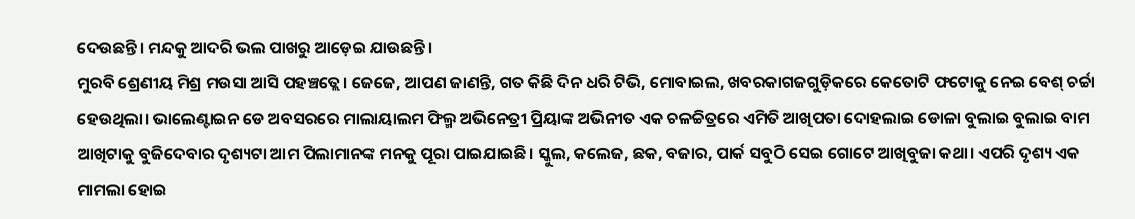ଦେଉଛନ୍ତି। ମନ୍ଦକୁ ଆଦରି ଭଲ ପାଖରୁ ଆଡ଼େଇ ଯାଉଛନ୍ତି।
ମୁରବି ଶ୍ରେଣୀୟ ମିଶ୍ର ମଉସା ଆସି ପହଞ୍ଚତ୍ଲେ। ଜେଜେ, ଆପଣ ଜାଣନ୍ତି, ଗତ କିଛି ଦିନ ଧରି ଟିଭି, ମୋବାଇଲ, ଖବରକାଗଜଗୁଡ଼ିକରେ କେତୋଟି ଫଟୋକୁ ନେଇ ବେଶ୍‌ ଚର୍ଚ୍ଚା ହେଉଥିଲା। ଭାଲେଣ୍ଟାଇନ ଡେ ଅବସରରେ ମାଲାୟାଲମ ଫିଲ୍ମ ଅଭିନେତ୍ରୀ ପ୍ରିୟାଙ୍କ ଅଭିନୀତ ଏକ ଚଳଚ୍ଚିତ୍ରରେ ଏମିତି ଆଖିପତା ଦୋହଲାଇ ଡୋଳା ବୁଲାଇ ବୁଲାଇ ବାମ ଆଖିଟାକୁ ବୁଜିଦେବାର ଦୃଶ୍ୟଟା ଆମ ପିଲାମାନଙ୍କ ମନକୁ ପୂରା ପାଇଯାଇଛି। ସ୍କୁଲ, କଲେଜ, ଛକ, ବଜାର, ପାର୍କ ସବୁଠି ସେଇ ଗୋଟେ ଆଖିବୁଜା କଥା। ଏପରି ଦୃଶ୍ୟ ଏକ ମାମଲା ହୋଇ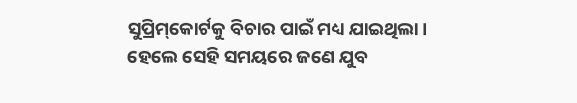ସୁପ୍ରିମ୍‌କୋର୍ଟକୁ ବିଚାର ପାଇଁ ମଧ୍ୟ ଯାଇଥିଲା। ହେଲେ ସେହି ସମୟରେ ଜଣେ ଯୁବ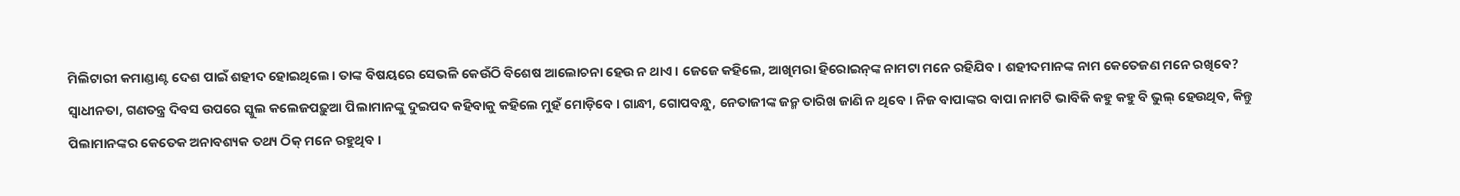ମିଲିଟାରୀ କମାଣ୍ଡାଣ୍ଟ ଦେଶ ପାଇଁ ଶହୀଦ ହୋଇଥିଲେ। ତାଙ୍କ ବିଷୟରେ ସେଭଳି କେଉଁଠି ବିଶେଷ ଆଲୋଚନା ହେଉ ନ ଥାଏ। ଜେଜେ କହିଲେ, ଆଖିମରା ହିରୋଇନ୍‌ଙ୍କ ନାମଟା ମନେ ରହିଯିବ। ଶହୀଦମାନଙ୍କ ନାମ କେତେଜଣ ମନେ ରଖିବେ? ସ୍ବାଧୀନତା, ଗଣତନ୍ତ୍ର ଦିବସ ଉପରେ ସ୍କୁଲ କଲେଜପଢ଼ୁଆ ପିଲାମାନଙ୍କୁ ଦୁଇପଦ କହିବାକୁ କହିଲେ ମୁହଁ ମୋଡ଼ିବେ। ଗାନ୍ଧୀ, ଗୋପବନ୍ଧୁ, ନେତାଜୀଙ୍କ ଜନ୍ମ ତାରିଖ ଜାଣି ନ ଥିବେ। ନିଜ ବାପାଙ୍କର ବାପା ନାମଟି ଭାବିକି କହୁ କହୁ ବି ଭୁଲ୍‌ ହେଉଥିବ, କିନ୍ତୁ ପିଲାମାନଙ୍କର କେତେକ ଅନାବଶ୍ୟକ ତଥ୍ୟ ଠିକ୍‌ ମନେ ରହୁଥିବ।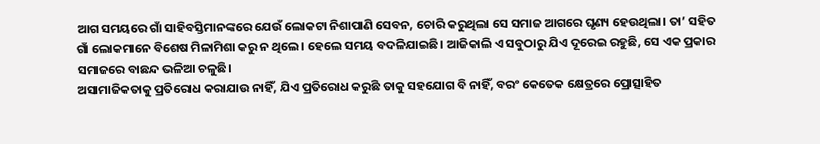ଆଗ ସମୟରେ ଗାଁ ସାହିବସ୍ତିମାନଙ୍କରେ ଯେଉଁ ଲୋକଟା ନିଶାପାଣି ସେବନ, ଚୋରି କରୁଥିଲା ସେ ସମାଜ ଆଗରେ ଘୃଣ୍ୟ ହେଉଥିଲା। ତା’ ସହିତ ଗାଁ ଲୋକମାନେ ବିଶେଷ ମିଳାମିଶା କରୁ ନ ଥିଲେ। ହେଲେ ସମୟ ବଦଳିଯାଇଛି। ଆଜିକାଲି ଏ ସବୁଠାରୁ ଯିଏ ଦୂରେଇ ରହୁଛି, ସେ ଏକ ପ୍ରକାର ସମାଜରେ ବାଛନ୍ଦ ଭଳିଆ ଚଳୁଛି।
ଅସାମାଜିକତାକୁ ପ୍ରତିରୋଧ କରାଯାଉ ନାହିଁ, ଯିଏ ପ୍ରତିରୋଧ କରୁଛି ତାକୁ ସହଯୋଗ ବି ନାହିଁ, ବରଂ କେତେକ କ୍ଷେତ୍ରରେ ପ୍ରୋତ୍ସାହିତ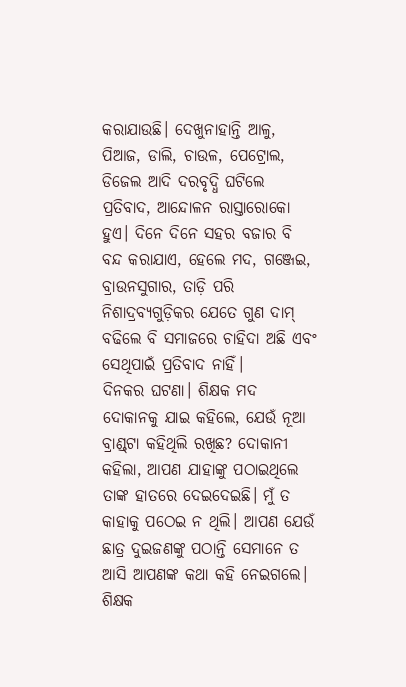କରାଯାଉଛି। ଦେଖୁନାହାନ୍ତି ଆଳୁ, ପିଆଜ, ଡାଲି, ଚାଉଳ, ପେଟ୍ରୋଲ, ଡିଜେଲ ଆଦି ଦରବୃଦ୍ଧି ଘଟିଲେ ପ୍ରତିବାଦ, ଆନ୍ଦୋଳନ ରାସ୍ତାରୋକୋ ହୁଏ। ଦିନେ ଦିନେ ସହର ବଜାର ବି ବନ୍ଦ କରାଯାଏ, ହେଲେ ମଦ, ଗଞ୍ଜେଇ, ବ୍ରାଉନସୁଗାର, ତାଡ଼ି ପରି ନିଶାଦ୍ରବ୍ୟଗୁଡ଼ିକର ଯେତେ ଗୁଣ ଦାମ୍‌ ବଢିଲେ ବି ସମାଜରେ ଚାହିଦା ଅଛି ଏବଂ ସେଥିପାଇଁ ପ୍ରତିବାଦ ନାହିଁ।
ଦିନକର ଘଟଣା। ଶିକ୍ଷକ ମଦ ଦୋକାନକୁ ଯାଇ କହିଲେ, ଯେଉଁ ନୂଆ ବ୍ରାଣ୍ଡ୍‌ଟା କହିଥିଲି ରଖିଛ? ଦୋକାନୀ କହିଲା, ଆପଣ ଯାହାଙ୍କୁ ପଠାଇଥିଲେ ତାଙ୍କ ହାତରେ ଦେଇଦେଇଛି। ମୁଁ ତ କାହାକୁ ପଠେଇ ନ ଥିଲି। ଆପଣ ଯେଉଁ ଛାତ୍ର ଦୁଇଜଣଙ୍କୁ ପଠାନ୍ତି ସେମାନେ ତ ଆସି ଆପଣଙ୍କ କଥା କହି ନେଇଗଲେ। ଶିକ୍ଷକ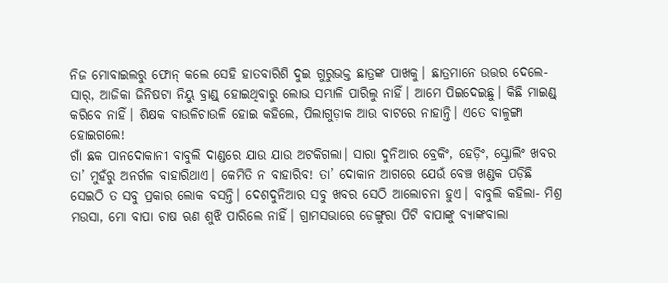ନିଜ ମୋବାଇଲରୁ ଫୋନ୍‌ କଲେ ସେହି ହାତବାରିଶି ଦୁଇ ଗୁରୁଭକ୍ତ ଛାତ୍ରଙ୍କ ପାଖକୁ। ଛାତ୍ରମାନେ ଉତ୍ତର ଦେଲେ- ସାର୍‌, ଆଜିକା ଜିନିଷଟା ନିୟୁ ବ୍ରାଣ୍ଡ୍‌ ହୋଇଥିବାରୁ ଲୋଭ ସମ୍ଭାଳି ପାରିଲୁ ନାହିଁ। ଆମେ ପିଇଦେଇଛୁ। କିଛି ମାଇଣ୍ଡ୍‌ କରିବେ ନାହିଁ। ଶିକ୍ଷକ ବାଉଳିଚାଉଳି ହୋଇ କହିଲେ, ପିଲାଗୁଡ଼ାକ ଆଉ ବାଟରେ ନାହାନ୍ତି। ଏତେ ବାଳୁଙ୍ଗା ହୋଇଗଲେ!
ଗାଁ ଛକ ପାନଦୋକାନୀ ବାବୁଲି ଦାଣ୍ଡରେ ଯାଉ ଯାଉ ଅଟକିଗଲା। ସାରା ଦୁନିଆର ବ୍ରେକିଂ, ହେଡ଼ିଂ, ସ୍କ୍ରୋଲିଂ ଖବର ତା’ ମୁହଁରୁ ଅନର୍ଗଳ ବାହାରିଥାଏ। କେମିତି ନ ବାହାରିବ! ତା’ ଦୋକାନ ଆଗରେ ଯେଉଁ ବେଞ୍ଚ ଖଣ୍ଡକ ପଡ଼ିଛି ସେଇଠି ତ ସବୁ ପ୍ରକାର ଲୋକ ବସନ୍ତି। ଦେଶଦୁନିଆର ସବୁ ଖବର ସେଠି ଆଲୋଚନା ହୁଏ। ବାବୁଲି କହିଲା- ମିଶ୍ର ମଉସା, ମୋ ବାପା ଚାଷ ଋଣ ଶୁଝି ପାରିଲେ ନାହିଁ। ଗ୍ରାମସଭାରେ ଡେଙ୍ଗୁରା ପିଟି ବାପାଙ୍କୁ ବ୍ୟାଙ୍କବାଲା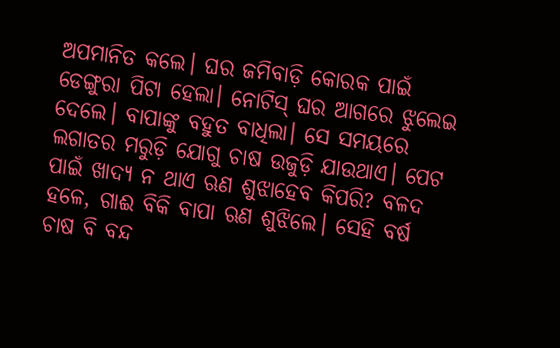ଅପମାନିତ କଲେ। ଘର ଜମିବାଡ଼ି କୋରକ ପାଇଁ ଡେଙ୍ଗୁରା ପିଟା ହେଲା। ନୋଟିସ୍‌ ଘର ଆଗରେ ଝୁଲେଇ ଦେଲେ। ବାପାଙ୍କୁ ବହୁତ ବାଧିଲା। ସେ ସମୟରେ ଲଗାତର ମରୁଡ଼ି ଯୋଗୁ ଚାଷ ଉଜୁଡ଼ି ଯାଉଥାଏ। ପେଟ ପାଇଁ ଖାଦ୍ୟ ନ ଥାଏ ଋଣ ଶୁଝାହେବ କିପରି? ବଳଦ ହଳେ, ଗାଈ ବିକି ବାପା ଋଣ ଶୁଝିଲେ। ସେହି ବର୍ଷ ଚାଷ ବି ବନ୍ଦ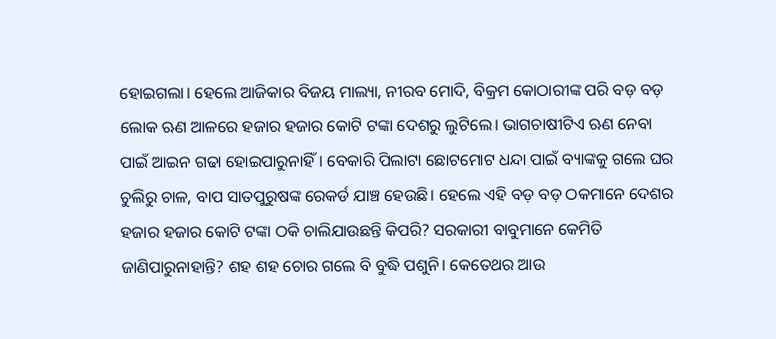ହୋଇଗଲା। ହେଲେ ଆଜିକାର ବିଜୟ ମାଲ୍ୟା, ନୀରବ ମୋଦି, ବିକ୍ରମ କୋଠାରୀଙ୍କ ପରି ବଡ଼ ବଡ଼ ଲୋକ ଋଣ ଆଳରେ ହଜାର ହଜାର କୋଟି ଟଙ୍କା ଦେଶରୁ ଲୁଟିଲେ। ଭାଗଚାଷୀଟିଏ ଋଣ ନେବା ପାଇଁ ଆଇନ ଗଢା ହୋଇପାରୁନାହିଁ। ବେକାରି ପିଲାଟା ଛୋଟମୋଟ ଧନ୍ଦା ପାଇଁ ବ୍ୟାଙ୍କକୁ ଗଲେ ଘର ଚୁଲିରୁ ଚାଳ, ବାପ ସାତପୁରୁଷଙ୍କ ରେକର୍ଡ ଯାଞ୍ଚ ହେଉଛି। ହେଲେ ଏହି ବଡ଼ ବଡ଼ ଠକମାନେ ଦେଶର ହଜାର ହଜାର କୋଟି ଟଙ୍କା ଠକି ଚାଲିଯାଉଛନ୍ତି କିପରି? ସରକାରୀ ବାବୁମାନେ କେମିତି ଜାଣିପାରୁନାହାନ୍ତି? ଶହ ଶହ ଚୋର ଗଲେ ବି ବୁଦ୍ଧି ପଶୁନି। କେତେଥର ଆଉ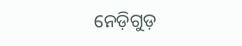ନେଡ଼ିଗୁଡ଼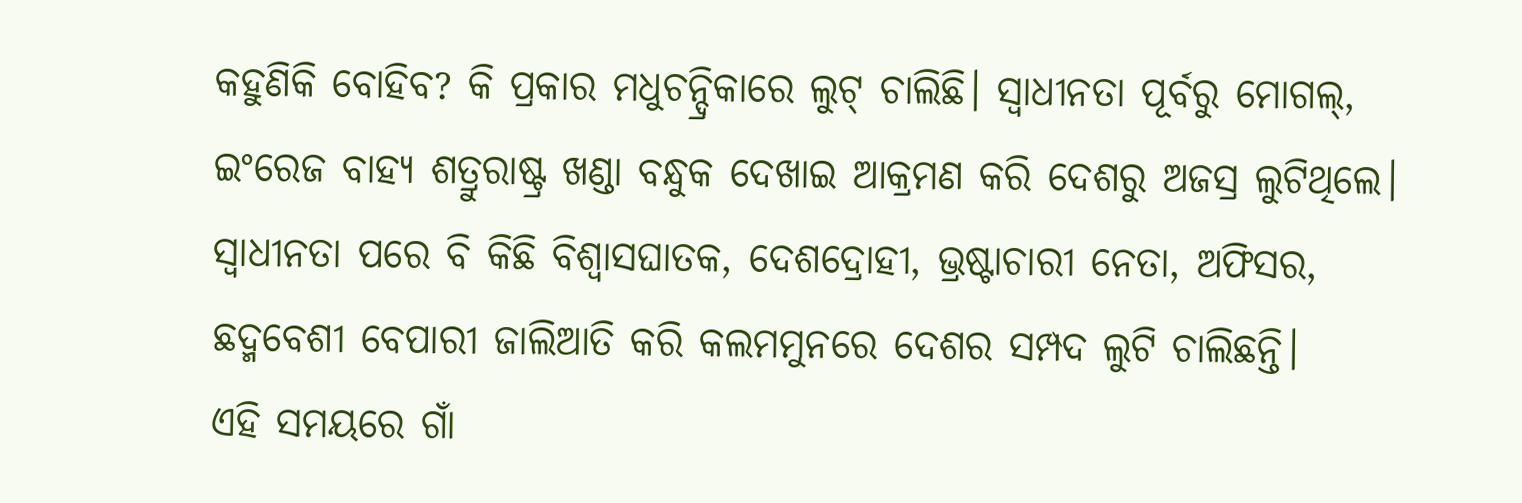କହୁଣିକି ବୋହିବ? କି ପ୍ରକାର ମଧୁଚନ୍ଦ୍ରିକାରେ ଲୁଟ୍‌ ଚାଲିଛି। ସ୍ବାଧୀନତା ପୂର୍ବରୁ ମୋଗଲ୍‌, ଇଂରେଜ ବାହ୍ୟ ଶତ୍ରୁରାଷ୍ଟ୍ର ଖଣ୍ଡା ବନ୍ଧୁକ ଦେଖାଇ ଆକ୍ରମଣ କରି ଦେଶରୁ ଅଜସ୍ର ଲୁଟିଥିଲେ। ସ୍ବାଧୀନତା ପରେ ବି କିଛି ବିଶ୍ୱାସଘାତକ, ଦେଶଦ୍ରୋହୀ, ଭ୍ରଷ୍ଟାଚାରୀ ନେତା, ଅଫିସର, ଛଦ୍ମବେଶୀ ବେପାରୀ ଜାଲିଆତି କରି କଲମମୁନରେ ଦେଶର ସମ୍ପଦ ଲୁଟି ଚାଲିଛନ୍ତି।
ଏହି ସମୟରେ ଗାଁ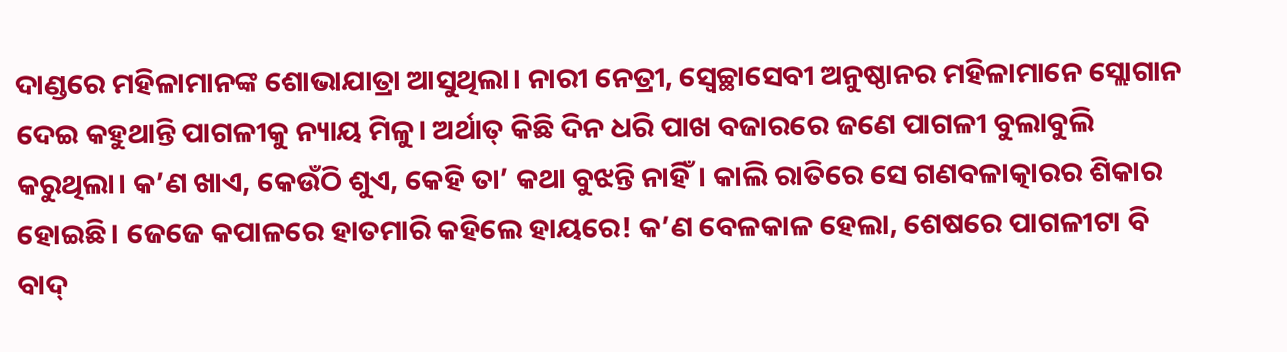ଦାଣ୍ଡରେ ମହିଳାମାନଙ୍କ ଶୋଭାଯାତ୍ରା ଆସୁଥିଲା। ନାରୀ ନେତ୍ରୀ, ସ୍ବେଚ୍ଛାସେବୀ ଅନୁଷ୍ଠାନର ମହିଳାମାନେ ସ୍ଲୋଗାନ ଦେଇ କହୁଥାନ୍ତି ପାଗଳୀକୁ ନ୍ୟାୟ ମିଳୁ। ଅର୍ଥାତ୍‌ କିଛି ଦିନ ଧରି ପାଖ ବଜାରରେ ଜଣେ ପାଗଳୀ ବୁଲାବୁଲି କରୁଥିଲା। କ’ଣ ଖାଏ, କେଉଁଠି ଶୁଏ, କେହି ତା’ କଥା ବୁଝନ୍ତି ନାହିଁ। କାଲି ରାତିରେ ସେ ଗଣବଳାତ୍କାରର ଶିକାର ହୋଇଛି। ଜେଜେ କପାଳରେ ହାତମାରି କହିଲେ ହାୟରେ! କ’ଣ ବେଳକାଳ ହେଲା, ଶେଷରେ ପାଗଳୀଟା ବି ବାଦ୍‌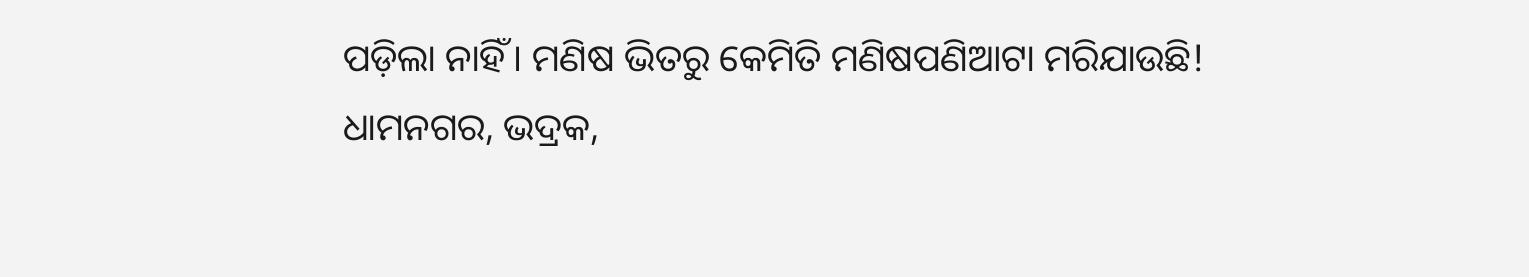ପଡ଼ିଲା ନାହିଁ। ମଣିଷ ଭିତରୁ କେମିତି ମଣିଷପଣିଆଟା ମରିଯାଉଛି!
ଧାମନଗର, ଭଦ୍ରକ,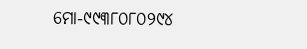ମୋ-୯୯୩୮୦୮୦୨୯୪